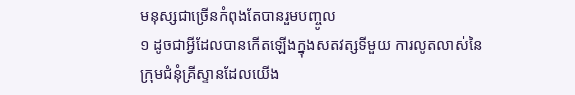មនុស្សជាច្រើនកំពុងតែបានរួមបញ្ចូល
១ ដូចជាអ្វីដែលបានកើតឡើងក្នុងសតវត្សទីមួយ ការលូតលាស់នៃក្រុមជំនុំគ្រីស្ទានដែលយើង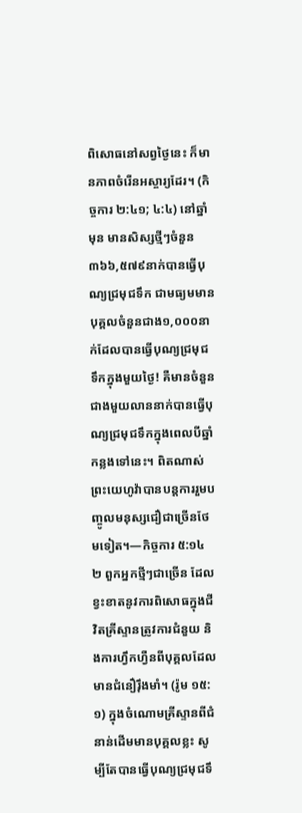ពិសោធនៅសព្វថ្ងៃនេះ ក៏មានភាពចំរើនអស្ចារ្យដែរ។ (កិច្ចការ ២:៤១; ៤:៤) នៅឆ្នាំមុន មានសិស្សថ្មីៗចំនួន៣៦៦,៥៧៩នាក់បានធ្វើបុណ្យជ្រមុជទឹក ជាមធ្យមមានបុគ្គលចំនួនជាង១,០០០នាក់ដែលបានធ្វើបុណ្យជ្រមុជទឹកក្នុងមួយថ្ងៃ! គឺមានចំនួនជាងមួយលាននាក់បានធ្វើបុណ្យជ្រមុជទឹកក្នុងពេលបីឆ្នាំកន្លងទៅនេះ។ ពិតណាស់ ព្រះយេហូវ៉ាបានបន្តការរួមបញ្ចូលមនុស្សជឿជាច្រើនថែមទៀត។—កិច្ចការ ៥:១៤
២ ពួកអ្នកថ្មីៗជាច្រើន ដែលខ្វះខាតនូវការពិសោធក្នុងជីវិតគ្រីស្ទានត្រូវការជំនួយ និងការហ្វឹកហ្វឺនពីបុគ្គលដែលមានជំនឿរ៉ឹងមាំ។ (រ៉ូម ១៥:១) ក្នុងចំណោមគ្រីស្ទានពីជំនាន់ដើមមានបុគ្គលខ្លះ សូម្បីតែបានធ្វើបុណ្យជ្រមុជទឹ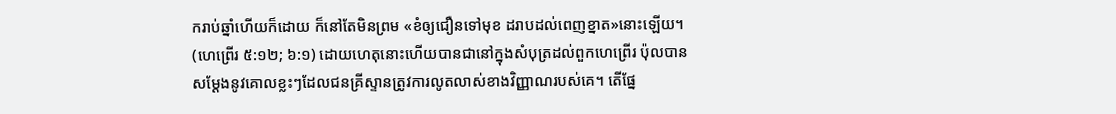ករាប់ឆ្នាំហើយក៏ដោយ ក៏នៅតែមិនព្រម «ខំឲ្យជឿនទៅមុខ ដរាបដល់ពេញខ្នាត»នោះឡើយ។ (ហេព្រើរ ៥:១២; ៦:១) ដោយហេតុនោះហើយបានជានៅក្នុងសំបុត្រដល់ពួកហេព្រើរ ប៉ុលបានសម្ដែងនូវគោលខ្លះៗដែលជនគ្រីស្ទានត្រូវការលូតលាស់ខាងវិញ្ញាណរបស់គេ។ តើផ្នែ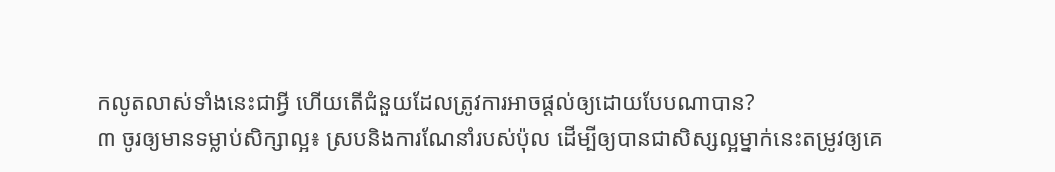កលូតលាស់ទាំងនេះជាអ្វី ហើយតើជំនួយដែលត្រូវការអាចផ្ដល់ឲ្យដោយបែបណាបាន?
៣ ចូរឲ្យមានទម្លាប់សិក្សាល្អ៖ ស្របនិងការណែនាំរបស់ប៉ុល ដើម្បីឲ្យបានជាសិស្សល្អម្នាក់នេះតម្រូវឲ្យគេ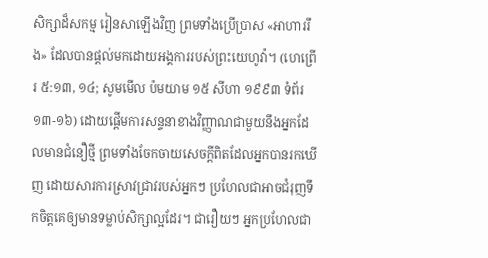សិក្សាដ៏សកម្ម រៀនសាឡើងវិញ ព្រមទាំងប្រើប្រាស «អាហាររឹង» ដែលបានផ្ដល់មកដោយអង្គការរបស់ព្រះយេហូវ៉ា។ (ហេព្រើរ ៥:១៣, ១៤; សូមមើល ប៉មយាម ១៥ សីហា ១៩៩៣ ទំព័រ ១៣-១៦) ដោយផ្ដើមការសន្ទនាខាងវិញ្ញាណជាមួយនឹងអ្នកដែលមានជំនឿថ្មី ព្រមទាំងចែកចាយសេចក្ដីពិតដែលអ្នកបានរកឃើញ ដោយសារការស្រាវជ្រាវរបស់អ្នកៗ ប្រហែលជាអាចជំរុញទឹកចិត្តគេឲ្យមានទម្លាប់សិក្សាល្អដែរ។ ជារឿយៗ អ្នកប្រហែលជា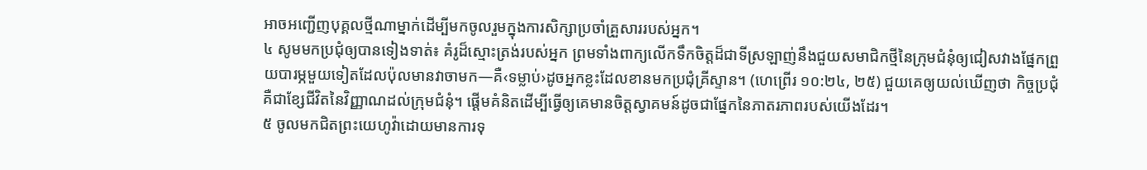អាចអញ្ជើញបុគ្គលថ្មីណាម្នាក់ដើម្បីមកចូលរួមក្នុងការសិក្សាប្រចាំគ្រួសាររបស់អ្នក។
៤ សូមមកប្រជុំឲ្យបានទៀងទាត់៖ គំរូដ៏ស្មោះត្រង់របស់អ្នក ព្រមទាំងពាក្យលើកទឹកចិត្តដ៏ជាទីស្រឡាញ់នឹងជួយសមាជិកថ្មីនៃក្រុមជំនុំឲ្យជៀសវាងផ្នែកព្រួយបារម្ភមួយទៀតដែលប៉ុលមានវាចាមក—គឺ‹ទម្លាប់›ដូចអ្នកខ្លះដែលខានមកប្រជុំគ្រីស្ទាន។ (ហេព្រើរ ១០:២៤, ២៥) ជួយគេឲ្យយល់ឃើញថា កិច្ចប្រជុំគឺជាខ្សែជីវិតនៃវិញ្ញាណដល់ក្រុមជំនុំ។ ផ្ដើមគំនិតដើម្បីធ្វើឲ្យគេមានចិត្តស្វាគមន៍ដូចជាផ្នែកនៃភាតរភាពរបស់យើងដែរ។
៥ ចូលមកជិតព្រះយេហូវ៉ាដោយមានការទុ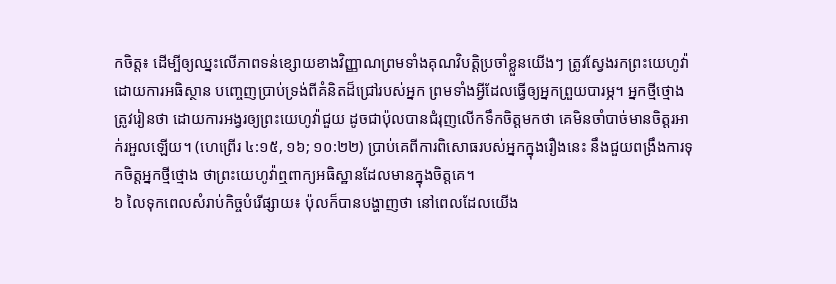កចិត្ត៖ ដើម្បីឲ្យឈ្នះលើភាពទន់ខ្សោយខាងវិញ្ញាណព្រមទាំងគុណវិបត្ដិប្រចាំខ្លួនយើងៗ ត្រូវស្វែងរកព្រះយេហូវ៉ាដោយការអធិស្ថាន បញ្ចេញប្រាប់ទ្រង់ពីគំនិតដ៏ជ្រៅរបស់អ្នក ព្រមទាំងអ្វីដែលធ្វើឲ្យអ្នកព្រួយបារម្ភ។ អ្នកថ្មីថ្មោងត្រូវរៀនថា ដោយការអង្វរឲ្យព្រះយេហូវ៉ាជួយ ដូចជាប៉ុលបានជំរុញលើកទឹកចិត្តមកថា គេមិនចាំបាច់មានចិត្តរអាក់រអួលឡើយ។ (ហេព្រើរ ៤:១៥, ១៦; ១០:២២) ប្រាប់គេពីការពិសោធរបស់អ្នកក្នុងរឿងនេះ នឹងជួយពង្រឹងការទុកចិត្តអ្នកថ្មីថ្មោង ថាព្រះយេហូវ៉ាឮពាក្យអធិស្ឋានដែលមានក្នុងចិត្តគេ។
៦ លៃទុកពេលសំរាប់កិច្ចបំរើផ្សាយ៖ ប៉ុលក៏បានបង្ហាញថា នៅពេលដែលយើង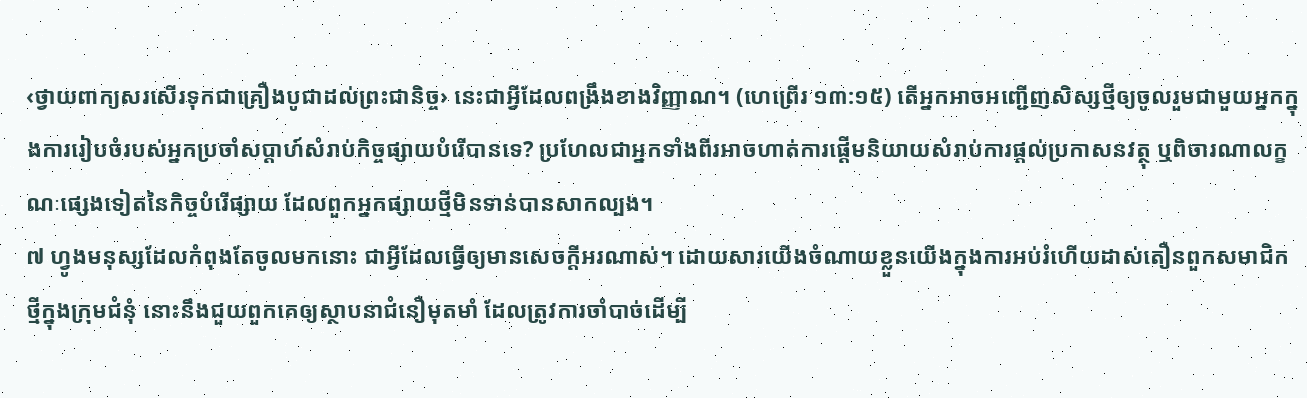‹ថ្វាយពាក្យសរសើរទុកជាគ្រឿងបូជាដល់ព្រះជានិច្ច› នេះជាអ្វីដែលពង្រឹងខាងវិញ្ញាណ។ (ហេព្រើរ ១៣:១៥) តើអ្នកអាចអញ្ជើញសិស្សថ្មីឲ្យចូលរួមជាមួយអ្នកក្នុងការរៀបចំរបស់អ្នកប្រចាំសប្ដាហ៍សំរាប់កិច្ចផ្សាយបំរើបានទេ? ប្រហែលជាអ្នកទាំងពីរអាចហាត់ការផ្ដើមនិយាយសំរាប់ការផ្ដល់ប្រកាសនវត្ថុ ឬពិចារណាលក្ខណៈផ្សេងទៀតនៃកិច្ចបំរើផ្សាយ ដែលពួកអ្នកផ្សាយថ្មីមិនទាន់បានសាកល្បង។
៧ ហ្វូងមនុស្សដែលកំពុងតែចូលមកនោះ ជាអ្វីដែលធ្វើឲ្យមានសេចក្ដីអរណាស់។ ដោយសារយើងចំណាយខ្លួនយើងក្នុងការអប់រំហើយដាស់តឿនពួកសមាជិកថ្មីក្នុងក្រុមជំនុំ នោះនឹងជួយពួកគេឲ្យស្ថាបនាជំនឿមុតមាំ ដែលត្រូវការចាំបាច់ដើម្បី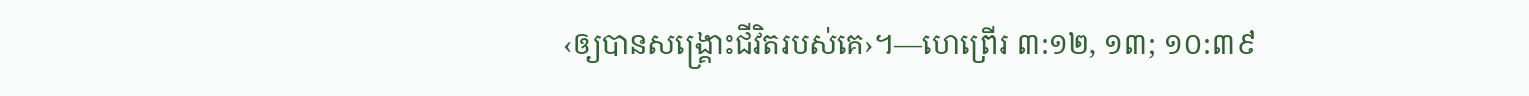‹ឲ្យបានសង្គ្រោះជីវិតរបស់គេ›។—ហេព្រើរ ៣:១២, ១៣; ១០:៣៩